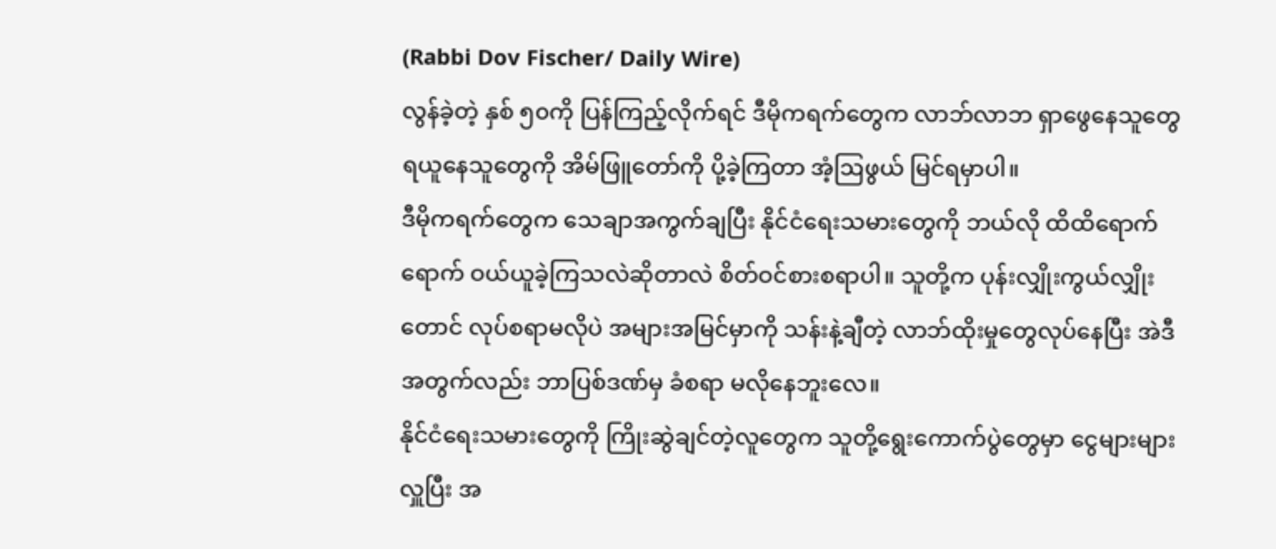(Rabbi Dov Fischer/ Daily Wire)
လွန်ခဲ့တဲ့ နှစ် ၅၀ကို ပြန်ကြည့်လိုက်ရင် ဒီမိုကရက်တွေက လာဘ်လာဘ ရှာဖွေနေသူတွေ ရယူနေသူတွေကို အိမ်ဖြူတော်ကို ပို့ခဲ့ကြတာ အံ့ဩဖွယ် မြင်ရမှာပါ။
ဒီမိုကရက်တွေက သေချာအကွက်ချပြီး နိုင်ငံရေးသမားတွေကို ဘယ်လို ထိထိရောက်ရောက် ဝယ်ယူခဲ့ကြသလဲဆိုတာလဲ စိတ်ဝင်စားစရာပါ။ သူတို့က ပုန်းလျှိုးကွယ်လျှိုးတောင် လုပ်စရာမလိုပဲ အများအမြင်မှာကို သန်းနဲ့ချီတဲ့ လာဘ်ထိုးမှုတွေလုပ်နေပြီး အဲဒီအတွက်လည်း ဘာပြစ်ဒဏ်မှ ခံစရာ မလိုနေဘူးလေ။
နိုင်ငံရေးသမားတွေကို ကြိုးဆွဲချင်တဲ့လူတွေက သူတို့ရွေးကောက်ပွဲတွေမှာ ငွေများများလှူပြီး အ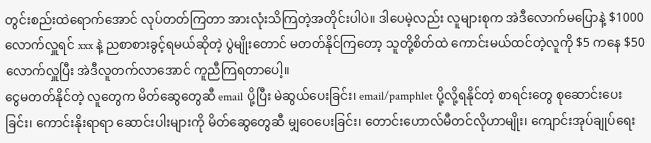တွင်းစည်းထဲရောက်အောင် လုပ်တတ်ကြတာ အားလုံးသိကြတဲ့အတိုင်းပါပဲ။ ဒါပေမဲ့လည်း လူများစုက အဲဒီလောက်မပြောနဲ့ $1000 လောက်လှူရင် xxx နဲ့ ညစာစားခွင့်ရမယ်ဆိုတဲ့ ပွဲမျိုးတောင် မတတ်နိုင်ကြတော့ သူတို့စိတ်ထဲ ကောင်းမယ်ထင်တဲ့လူကို $5 ကနေ $50 လောက်လှူပြီး အဲဒီလူတက်လာအောင် ကူညီကြရတာပေါ့။
ငွေမတတ်နိုင်တဲ့ လူတွေက မိတ်ဆွေတွေဆီ email ပို့ပြီး မဲဆွယ်ပေးခြင်း၊ email/pamphlet ပို့လို့ရနိုင်တဲ့ စာရင်းတွေ စုဆောင်းပေးခြင်း၊ ကောင်းနိုးရာရာ ဆောင်းပါးများကို မိတ်ဆွေတွေဆီ မျှဝေပေးခြင်း၊ တောင်းဟောလ်မီတင်လိုဟာမျိုး၊ ကျောင်းအုပ်ချုပ်ရေး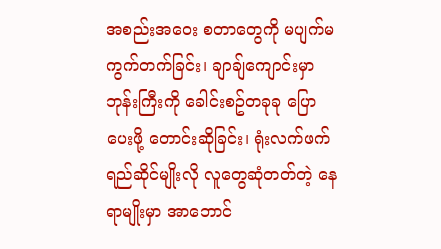အစည်းအဝေး စတာတွေကို မပျက်မကွက်တက်ခြင်း၊ ချာချ်ကျောင်းမှာ ဘုန်းကြီးကို ခေါင်းစဥ်တခုခု ပြောပေးဖို့ တောင်းဆိုခြင်း၊ ရုံးလက်ဖက်ရည်ဆိုင်မျိုးလို လူတွေဆုံတတ်တဲ့ နေရာမျိုးမှာ အာဘောင်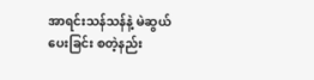အာရင်းသန်သန်နဲ့ မဲဆွယ်ပေးခြင်း စတဲ့နည်း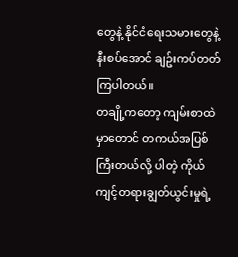တွေနဲ့ နိုင်ငံရေးသမားတွေနဲ့ နီးစပ်အောင် ချဥ်းကပ်တတ်ကြပါတယ်။
တချို့ကတော့ ကျမ်းစာထဲမှာတောင် တကယ်အပြစ်ကြီးတယ်လို့ ပါတဲ့ ကိုယ်ကျင့်တရားချွတ်ယွင်းမှုရဲ့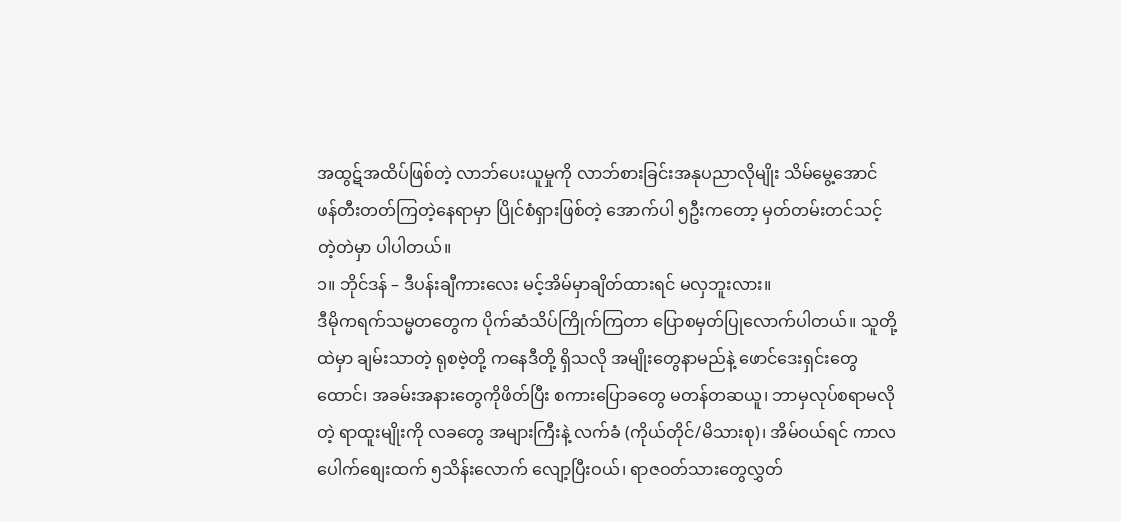အထွဋ်အထိပ်ဖြစ်တဲ့ လာဘ်ပေးယူမှုကို လာဘ်စားခြင်းအနုပညာလိုမျိုး သိမ်မွေ့အောင် ဖန်တီးတတ်ကြတဲ့နေရာမှာ ပြိုင်စံရှားဖြစ်တဲ့ အောက်ပါ ၅ဦးကတော့ မှတ်တမ်းတင်သင့်တဲ့တဲမှာ ပါပါတယ်။
၁။ ဘိုင်ဒန် – ဒီပန်းချီကားလေး မင့်အိမ်မှာချိတ်ထားရင် မလှဘူးလား။
ဒီမိုကရက်သမ္မတတွေက ပိုက်ဆံသိပ်ကြိုက်ကြတာ ပြောစမှတ်ပြုလောက်ပါတယ်။ သူတို့ထဲမှာ ချမ်းသာတဲ့ ရုစဗဲ့တို့ ကနေဒီတို့ ရှိသလို အမျိုးတွေနာမည်နဲ့ ဖောင်ဒေးရှင်းတွေထောင်၊ အခမ်းအနားတွေကိုဖိတ်ပြီး စကားပြောခတွေ မတန်တဆယူ၊ ဘာမှလုပ်စရာမလိုတဲ့ ရာထူးမျိုးကို လခတွေ အများကြီးနဲ့ လက်ခံ (ကိုယ်တိုင်/မိသားစု)၊ အိမ်ဝယ်ရင် ကာလပေါက်စျေးထက် ၅သိန်းလောက် လျော့ပြီးဝယ်၊ ရာဇဝတ်သားတွေလွှတ်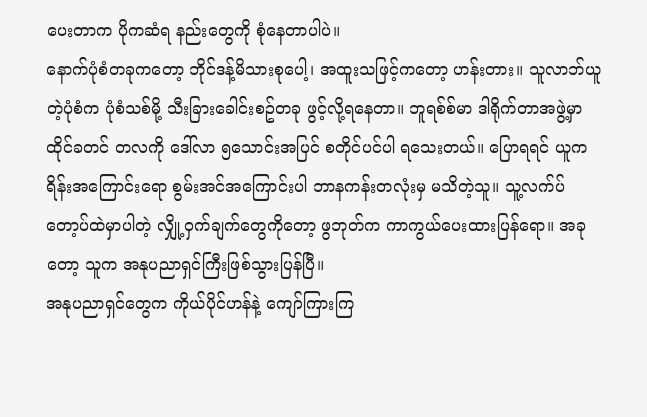ပေးတာက ပိုကဆံရ နည်းတွေကို စုံနေတာပါပဲ။
နောက်ပုံစံတခုကတော့ ဘိုင်ဒန့်မိသားစုပေါ့၊ အထူးသဖြင့်ကတော့ ဟန်းတား။ သူလာဘ်ယူတဲ့ပုံစံက ပုံစံသစ်မို့ သီးခြားခေါင်းစဥ်တခု ဖွင့်လို့ရနေတာ။ ဘူရစ်စ်မာ ဒါရိုက်တာအဖွဲ့မှာ ထိုင်ခတင် တလကို ဒေါ်လာ ၅သောင်းအပြင် စတိုင်ပင်ပါ ရသေးတယ်။ ပြောရရင် ယူကရိန်းအကြောင်းရော စွမ်းအင်အကြောင်းပါ ဘာနကန်းတလုံးမှ မသိတဲ့သူ။ သူ့လက်ပ်တော့ပ်ထဲမှာပါတဲ့ လျှို့ဝှက်ချက်တွေကိုတော့ ဖွဘုတ်က ကာကွယ်ပေးထားပြန်ရော။ အခုတော့ သူက အနုပညာရှင်ကြီးဖြစ်သွားပြန်ပြီ။
အနုပညာရှင်တွေက ကိုယ်ပိုင်ဟန်နဲ့ ကျော်ကြားကြ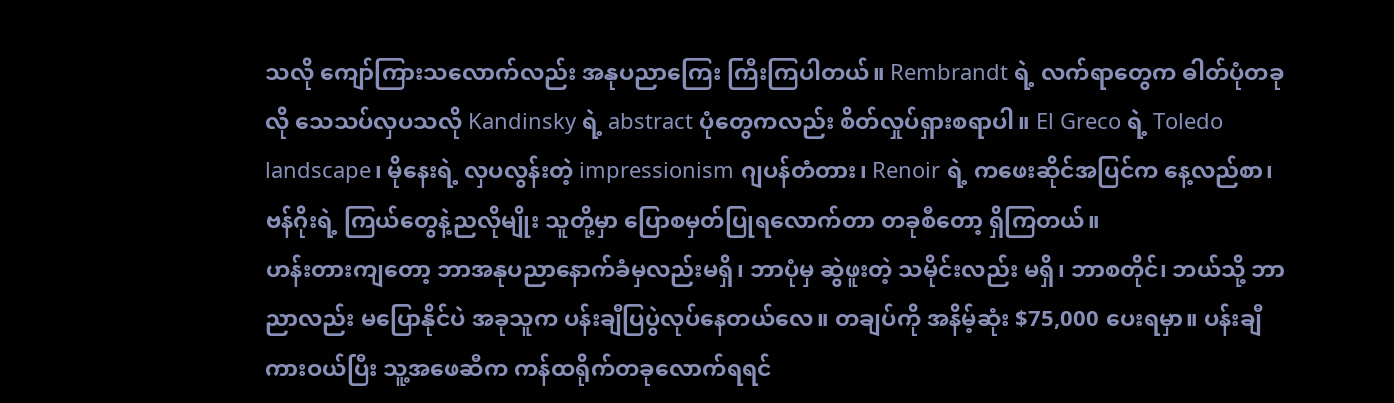သလို ကျော်ကြားသလောက်လည်း အနုပညာကြေး ကြီးကြပါတယ်။ Rembrandt ရဲ့ လက်ရာတွေက ဓါတ်ပုံတခုလို သေသပ်လှပသလို Kandinsky ရဲ့ abstract ပုံတွေကလည်း စိတ်လှုပ်ရှားစရာပါ။ El Greco ရဲ့ Toledo landscape၊ မိုနေးရဲ့ လှပလွန်းတဲ့ impressionism ဂျပန်တံတား၊ Renoir ရဲ့ ကဖေးဆိုင်အပြင်က နေ့လည်စာ၊ ဗန်ဂိုးရဲ့ ကြယ်တွေနဲ့ညလိုမျိုး သူတို့မှာ ပြောစမှတ်ပြုရလောက်တာ တခုစီတော့ ရှိကြတယ်။
ဟန်းတားကျတော့ ဘာအနုပညာနောက်ခံမှလည်းမရှိ၊ ဘာပုံမှ ဆွဲဖူးတဲ့ သမိုင်းလည်း မရှိ၊ ဘာစတိုင်၊ ဘယ်သို့ ဘာညာလည်း မပြောနိုင်ပဲ အခုသူက ပန်းချီပြပွဲလုပ်နေတယ်လေ။ တချပ်ကို အနိမ့်ဆုံး $75,000 ပေးရမှာ။ ပန်းချီကားဝယ်ပြီး သူ့အဖေဆီက ကန်ထရိုက်တခုလောက်ရရင်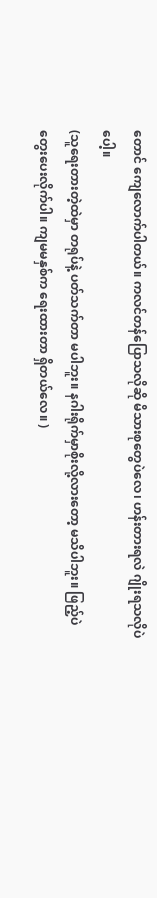တောင် ကျေလောက်ပါတယ်။ ကလင်တန်ပြောသလိုဆို မိသားစုတွေပဲလေ၊ ဟန်းတားရလဲ ဂျိုးရသလိုပဲပေါ့။
(သူရေးတားတဲ့ထဲမှာ တရုပ်နဲ့ ပတ်သက်တာ မပါဘူး။ နဂါးရိုက်မှာစိုးလို့လားတော့ မသိပါဘူး။ ဖြည့်ပဲ တွေးပေးလိုက်ပါ။ ကျမမနှစ်က ရေးထားတာ ရှိတယ်လေ။ )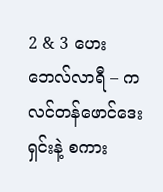2 & 3 ဟေးဘေလ်လာရီ – ကလင်တန်ဖောင်ဒေးရှင်းနဲ့ စကား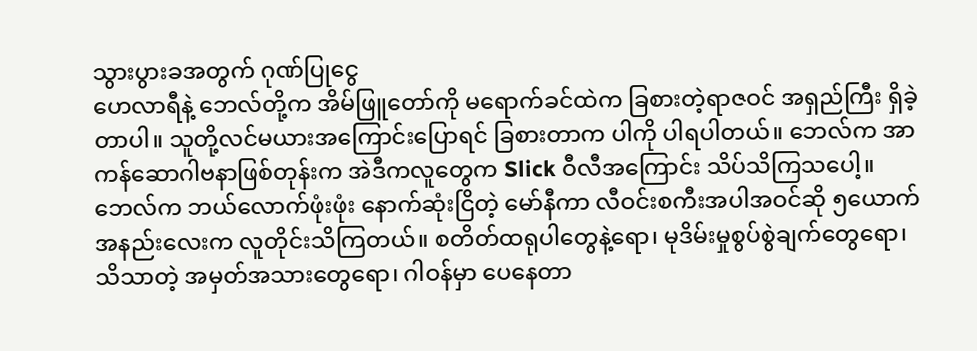သွားပွားခအတွက် ဂုဏ်ပြုငွေ
ဟေလာရီနဲ့ ဘေလ်တို့က အိမ်ဖြူတော်ကို မရောက်ခင်ထဲက ခြစားတဲ့ရာဇဝင် အရှည်ကြီး ရှိခဲ့တာပါ။ သူတို့လင်မယားအကြောင်းပြောရင် ခြစားတာက ပါကို ပါရပါတယ်။ ဘေလ်က အာကန်ဆောဂါဗနာဖြစ်တုန်းက အဲဒီကလူတွေက Slick ဝီလီအကြောင်း သိပ်သိကြသပေါ့။ ဘေလ်က ဘယ်လောက်ဖုံးဖုံး နောက်ဆုံးငြိတဲ့ မော်နီကာ လီဝင်းစကီးအပါအဝင်ဆို ၅ယောက်အနည်းလေးက လူတိုင်းသိကြတယ်။ စတိတ်ထရုပါတွေနဲ့ရော၊ မုဒိမ်းမှုစွပ်စွဲချက်တွေရော၊ သိသာတဲ့ အမှတ်အသားတွေရော၊ ဂါဝန်မှာ ပေနေတာ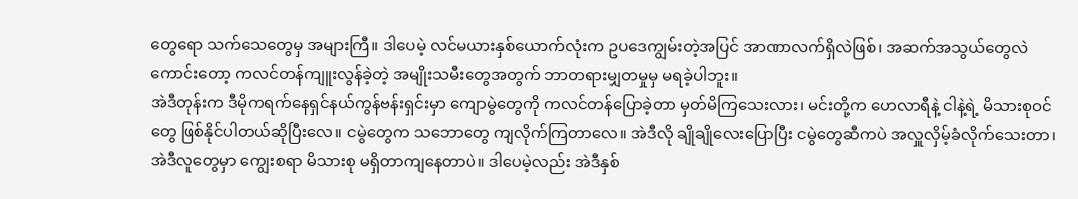တွေရော သက်သေတွေမှ အများကြီ။ ဒါပေမဲ့ လင်မယားနှစ်ယောက်လုံးက ဥပဒေကျွမ်းတဲ့အပြင် အာဏာလက်ရှိလဲဖြစ်၊ အဆက်အသွယ်တွေလဲ ကောင်းတော့ ကလင်တန်ကျူးလွန်ခဲ့တဲ့ အမျိုးသမီးတွေအတွက် ဘာတရားမျှတမှုမှ မရခဲ့ပါဘူး။
အဲဒီတုန်းက ဒီမိုကရက်နေရှင်နယ်ကွန်ဗန်းရှင်းမှာ ကျောမွဲတွေကို ကလင်တန်ပြောခဲ့တာ မှတ်မိကြသေးလား၊ မင်းတို့က ဟေလာရီနဲ့ ငါနဲ့ရဲ့ မိသားစုဝင်တွေ ဖြစ်နိုင်ပါတယ်ဆိုပြီးလေ။ ငမွဲတွေက သဘောတွေ ကျလိုက်ကြတာလေ။ အဲဒီလို ချိုချိုလေးပြောပြီး ငမွဲတွေဆီကပဲ အလှူလှိမ့်ခံလိုက်သေးတာ၊ အဲဒီလူတွေမှာ ကျွေးစရာ မိသားစု မရှိတာကျနေတာပဲ။ ဒါပေမဲ့လည်း အဲဒီနှစ်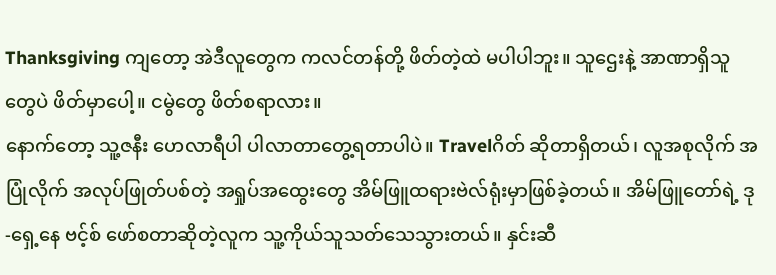Thanksgiving ကျတော့ အဲဒီလူတွေက ကလင်တန်တို့ ဖိတ်တဲ့ထဲ မပါပါဘူး။ သူဌေးနဲ့ အာဏာရှိသူတွေပဲ ဖိတ်မှာပေါ့။ ငမွဲတွေ ဖိတ်စရာလား။
နောက်တော့ သူ့ဇနီး ဟေလာရီပါ ပါလာတာတွေ့ရတာပါပဲ။ Travelဂိတ် ဆိုတာရှိတယ်၊ လူအစုလိုက် အပြုံလိုက် အလုပ်ဖြုတ်ပစ်တဲ့ အရှုပ်အထွေးတွေ အိမ်ဖြူထရားဗဲလ်ရုံးမှာဖြစ်ခဲ့တယ်။ အိမ်ဖြူတော်ရဲ့ ဒု-ရှေ့နေ ဗင့်စ် ဖော်စတာဆိုတဲ့လူက သူ့ကိုယ်သူသတ်သေသွားတယ်။ နှင်းဆီ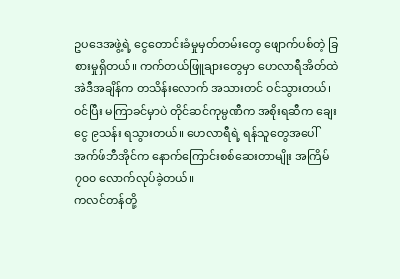ဥပဒေအဖွဲ့ရဲ့ ငွေတောင်းခံမှုမှတ်တမ်းတွေ ဖျောက်ပစ်တဲ့ ခြစားမှုရှိတယ်။ ကက်တယ်ဖြူချားတွေမှာ ဟေလာရီအိတ်ထဲ အဲဒီအချိန်က တသိန်းလောက် အသားတင် ဝင်သွားတယ်၊ ဝင်ပြီး မကြာခင်မှာပဲ တိုင်ဆင်ကုမ္ပဏီက အစိုးရဆီက ချေးငွေ ၉သန်း ရသွားတယ်။ ဟေလာရီရဲ့ ရန်သူတွေအပေါ် အက်ဖ်ဘီအိုင်က နောက်ကြောင်းစစ်ဆေးတာမျိုး အကြိမ် ၇၀၀ လောက်လုပ်ခဲ့တယ်။
ကလင်တန်တို့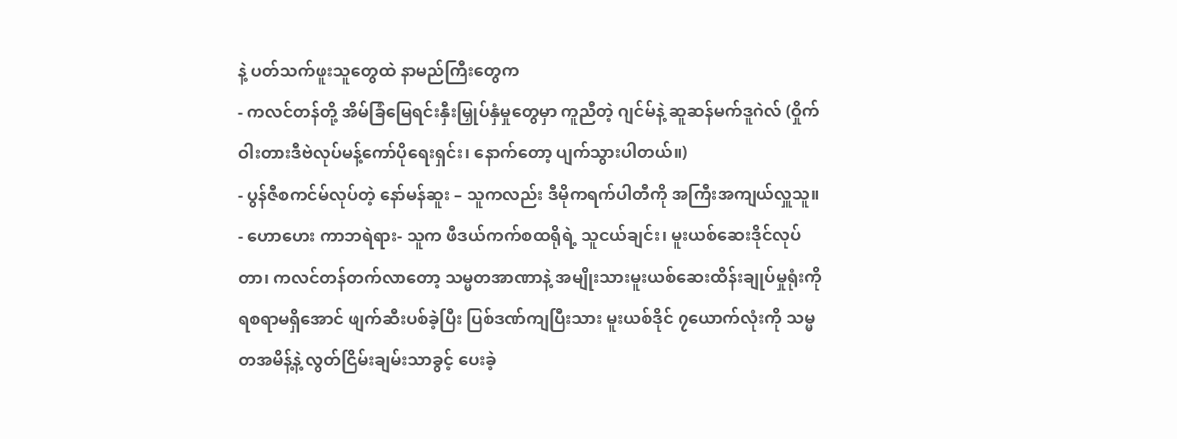နဲ့ ပတ်သက်ဖူးသူတွေထဲ နာမည်ကြီးတွေက
- ကလင်တန်တို့ အိမ်ခြံမြေရင်းနှီးမြှုပ်နှံမှုတွေမှာ ကူညီတဲ့ ဂျင်မ်နဲ့ ဆူဆန်မက်ဒူဂဲလ် (ဝှိုက်ဝါးတားဒီဗဲလုပ်မန့်ကော်ပိုရေးရှင်း၊ နောက်တော့ ပျက်သွားပါတယ်။)
- ပွန်ဇီစကင်မ်လုပ်တဲ့ နော်မန်ဆူး – သူကလည်း ဒီမိုကရက်ပါတီကို အကြီးအကျယ်လှူသူ။
- ဟောဟေး ကာဘရဲရား- သူက ဖီဒယ်ကက်စထရိုရဲ့ သူငယ်ချင်း၊ မူးယစ်ဆေးဒိုင်လုပ်တာ၊ ကလင်တန်တက်လာတော့ သမ္မတအာဏာနဲ့ အမျိုးသားမူးယစ်ဆေးထိန်းချုပ်မှုရုံးကို ရစရာမရှိအောင် ဖျက်ဆီးပစ်ခဲ့ပြီး ပြစ်ဒဏ်ကျပြီးသား မူးယစ်ဒိုင် ၇ယောက်လုံးကို သမ္မတအမိန့်နဲ့ လွတ်ငြိမ်းချမ်းသာခွင့် ပေးခဲ့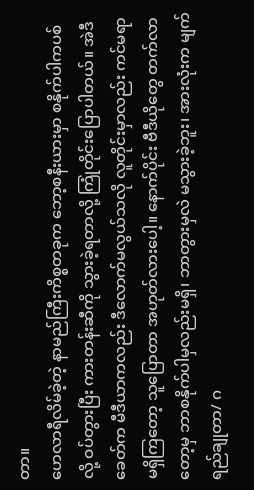တာ။
ဟေလာရီလိမ်ခဲ့တဲ့ နာမည်ကြီးကိစ္စတခုက ဘော့စနီးယားမှာ စနိုက်ပါကပစ်လို့ ဝပ်တွားပြီး ကားတန်းဆီကို သွားခဲ့ရတာလို့ ကြုံတိုင်းပြောပါတယ်။ အဲဒီခေတ်က မီဒီယာကလည်း ဒီလောက်မလွယ်သလို လူတိုင်းမှာလည်း ကင်မရာမရှိကြတော့ သူပြောတာ အဟုတ်လားပေါ့။ နောက်ပိုင်း ဗီဒီယိုတွေ တက်လာတော့မှ ဘာစနိုက်ပါမှလည်းမရှိ၊ ဘာတွားမှလဲ မသွားခဲ့ဘူး၊ အားလုံးက မျက်ရည်ချုတာ/ ဂ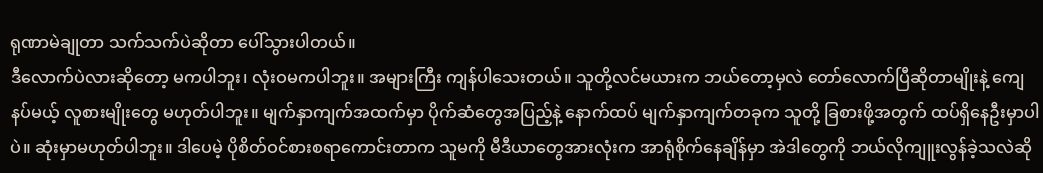ရုဏာမဲချုတာ သက်သက်ပဲဆိုတာ ပေါ်သွားပါတယ်။
ဒီလောက်ပဲလားဆိုတော့ မကပါဘူး၊ လုံးဝမကပါဘူး။ အများကြီး ကျန်ပါသေးတယ်။ သူတို့လင်မယားက ဘယ်တော့မှလဲ တော်လောက်ပြီဆိုတာမျိုးနဲ့ ကျေနပ်မယ့် လူစားမျိုးတွေ မဟုတ်ပါဘူး။ မျက်နှာကျက်အထက်မှာ ပိုက်ဆံတွေအပြည့်နဲ့ နောက်ထပ် မျက်နှာကျက်တခုက သူတို့ ခြစားဖို့အတွက် ထပ်ရှိနေဦးမှာပါပဲ။ ဆုံးမှာမဟုတ်ပါဘူး။ ဒါပေမဲ့ ပိုစိတ်ဝင်စားစရာကောင်းတာက သူမကို မီဒီယာတွေအားလုံးက အာရုံစိုက်နေချိန်မှာ အဲဒါတွေကို ဘယ်လိုကျူးလွန်ခဲ့သလဲဆို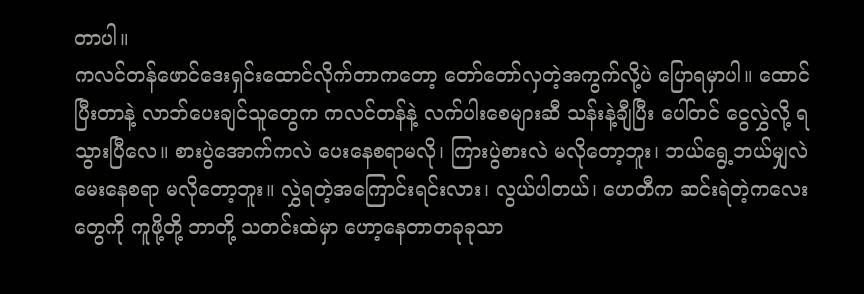တာပါ။
ကလင်တန်ဖောင်ဒေးရှင်းထောင်လိုက်တာကတော့ တော်တော်လှတဲ့အကွက်လို့ပဲ ပြောရမှာပါ။ ထောင်ပြီးတာနဲ့ လာဘ်ပေးချင်သူတွေက ကလင်တန်နဲ့ လက်ပါးစေများဆီ သန်းနဲ့ချီပြီး ပေါ်တင် ငွေလွှဲလို့ ရသွားပြီလေ။ စားပွဲအောက်ကလဲ ပေးနေစရာမလို၊ ကြားပွဲစားလဲ မလိုတော့ဘူး၊ ဘယ်ရွေ့ဘယ်မျှလဲ မေးနေစရာ မလိုတော့ဘူး။ လွှဲရတဲ့အကြောင်းရင်းလား၊ လွယ်ပါတယ်၊ ဟေတီက ဆင်းရဲတဲ့ကလေးတွေကို ကူဖို့တို့ ဘာတို့ သတင်းထဲမှာ ဟော့နေတာတခုခုသာ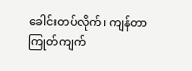ခေါင်းတပ်လိုက်၊ ကျန်တာ ကြုတ်ကျက်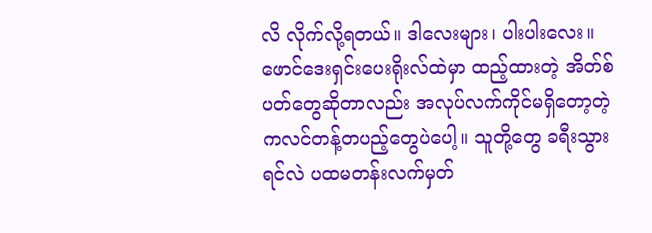လိ လိုက်လို့ရတယ်။ ဒါလေးများ၊ ပါးပါးလေး။
ဖောင်ဒေးရှင်းပေးရိုးလ်ထဲမှာ ထည့်ထားတဲ့ အိတ်စ်ပတ်တွေဆိုတာလည်း အလုပ်လက်ကိုင်မရှိတော့တဲ့ ကလင်တန့်တပည့်တွေပဲပေါ့။ သူတို့တွေ ခရီးသွားရင်လဲ ပထမတန်းလက်မှတ်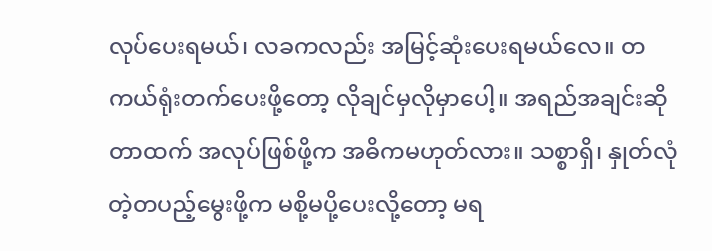လုပ်ပေးရမယ်၊ လခကလည်း အမြင့်ဆုံးပေးရမယ်လေ။ တကယ်ရုံးတက်ပေးဖို့တော့ လိုချင်မှလိုမှာပေါ့။ အရည်အချင်းဆိုတာထက် အလုပ်ဖြစ်ဖို့က အဓိကမဟုတ်လား။ သစ္စာရှိ၊ နှုတ်လုံတဲ့တပည့်မွေးဖို့က မစို့မပို့ပေးလို့တော့ မရ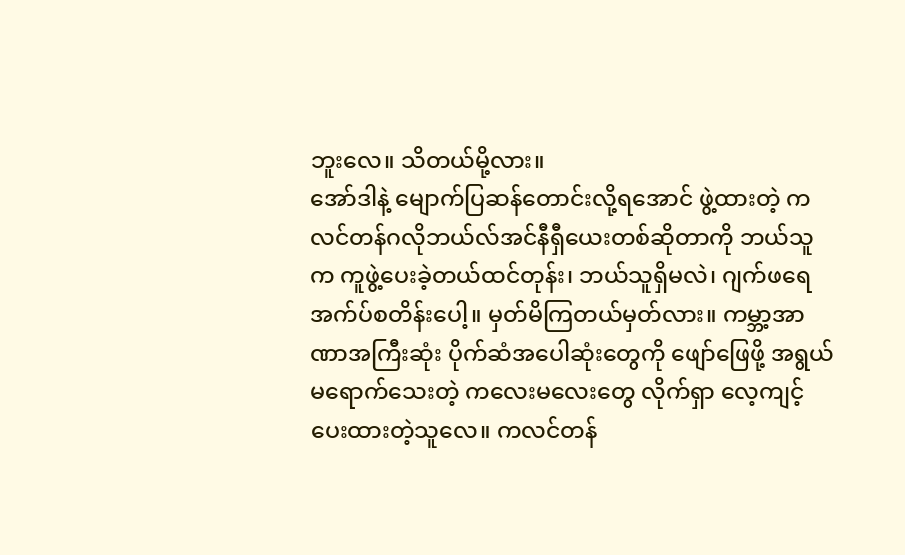ဘူးလေ။ သိတယ်မို့လား။
အော်ဒါနဲ့ မျောက်ပြဆန်တောင်းလို့ရအောင် ဖွဲ့ထားတဲ့ ကလင်တန်ဂလိုဘယ်လ်အင်နီရှီယေးတစ်ဆိုတာကို ဘယ်သူက ကူဖွဲ့ပေးခဲ့တယ်ထင်တုန်း၊ ဘယ်သူရှိမလဲ၊ ဂျက်ဖရေ အက်ပ်စတိန်းပေါ့။ မှတ်မိကြတယ်မှတ်လား။ ကမ္ဘာ့အာဏာအကြီးဆုံး ပိုက်ဆံအပေါဆုံးတွေကို ဖျော်ဖြေဖို့ အရွယ်မရောက်သေးတဲ့ ကလေးမလေးတွေ လိုက်ရှာ လေ့ကျင့်ပေးထားတဲ့သူလေ။ ကလင်တန်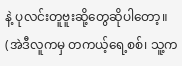နဲ့ ပုလင်းတူဗူးဆို့တွေဆိုပါတော့။ (အဲဒီလူကမှ တကယ့်ရေ့စစ်၊ သူ့က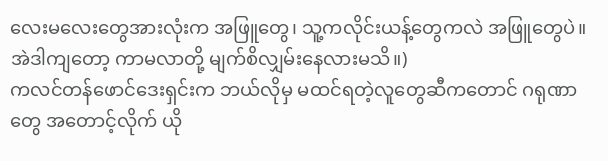လေးမလေးတွေအားလုံးက အဖြူတွေ၊ သူ့ကလိုင်းယန့်တွေကလဲ အဖြူတွေပဲ။ အဲဒါကျတော့ ကာမလာတို့ မျက်စိလျှမ်းနေလားမသိ။)
ကလင်တန်ဖောင်ဒေးရှင်းက ဘယ်လိုမှ မထင်ရတဲ့လူတွေဆီကတောင် ဂရုဏာတွေ အတောင့်လိုက် ယို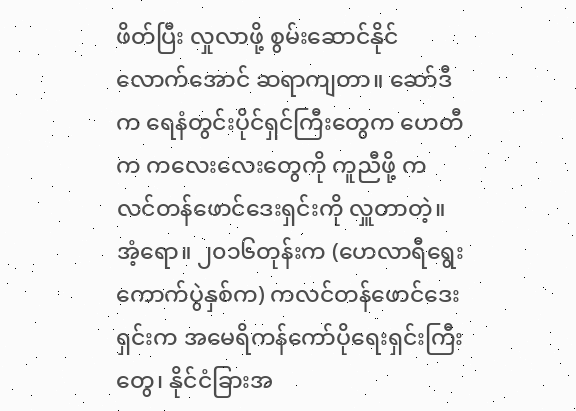ဖိတ်ပြီး လှုလာဖို့ စွမ်းဆောင်နိုင်လောက်အောင် ဆရာကျတာ။ ဆော်ဒီက ရေနံတွင်းပိုင်ရှင်ကြီးတွေက ဟေတီက ကလေးလေးတွေကို ကူညီဖို့ ကလင်တန်ဖောင်ဒေးရှင်းကို လှူတာတဲ့။ အံ့ရော။ ၂၀၁၆တုန်းက (ဟေလာရီရွေးကောက်ပွဲနှစ်က) ကလင်တန်ဖောင်ဒေးရှင်းက အမေရိကန်ကော်ပိုရေးရှင်းကြီးတွေ၊ နိုင်ငံခြားအ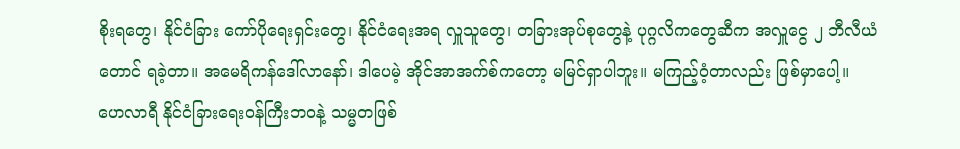စိုးရတွေ၊ နိုင်ငံခြား ကော်ပိုရေးရှင်းတွေ၊ နိုင်ငံရေးအရ လှူသူတွေ၊ တခြားအုပ်စုတွေနဲ့ ပုဂ္ဂလိကတွေဆီက အလှူငွေ ၂ ဘီလီယံတောင် ရခဲ့တာ။ အမေရိကန်ဒေါ်လာနော်၊ ဒါပေမဲ့ အိုင်အာအက်စ်ကတော့ မမြင်ရှာပါဘူး။ မကြည့်ဝံ့တာလည်း ဖြစ်မှာပေါ့။
ဟေလာရီ နိုင်ငံခြားရေးဝန်ကြီးဘဝနဲ့ သမ္မတဖြစ်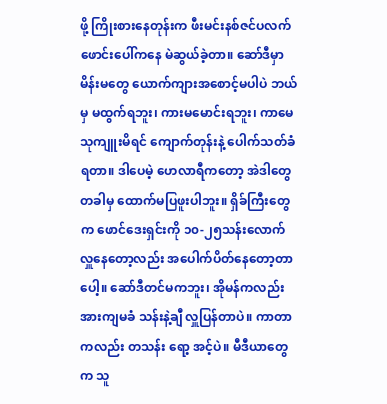ဖို့ ကြိုးစားနေတုန်းက ဖီးမင်းနစ်ဇင်ပလက်ဖောင်းပေါ်ကနေ မဲဆွယ်ခဲ့တာ။ ဆော်ဒီမှာ မိန်းမတွေ ယောက်ကျားအစောင့်မပါပဲ ဘယ်မှ မထွက်ရဘူး၊ ကားမမောင်းရဘူး၊ ကာမေသုကျူးမိရင် ကျောက်တုန်းနဲ့ ပေါက်သတ်ခံရတာ။ ဒါပေမဲ့ ဟေလာရီကတော့ အဲဒါတွေ တခါမှ ထောက်မပြဖူးပါဘူး။ ရှိခ်ကြီးတွေက ဖောင်ဒေးရှင်းကို ၁၀-၂၅သန်းလောက် လှူနေတော့လည်း အပေါက်ပိတ်နေတော့တာပေါ့။ ဆော်ဒီတင်မကဘူး၊ အိုမန်ကလည်း အားကျမခံ သန်းနဲ့ချီ လှူပြန်တာပဲ။ ကာတာကလည်း တသန်း ရော့ အင့်ပဲ။ မီဒီယာတွေက သူ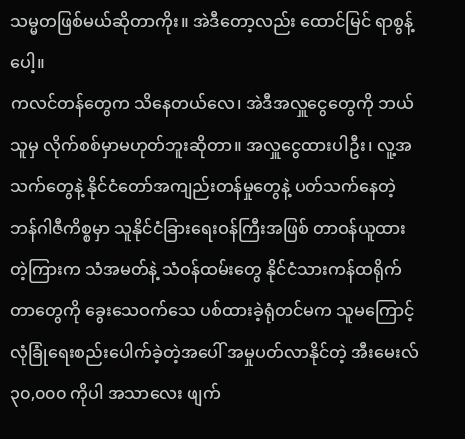သမ္မတဖြစ်မယ်ဆိုတာကိုး။ အဲဒီတော့လည်း ထောင်မြင် ရာစွန့်ပေါ့။
ကလင်တန်တွေက သိနေတယ်လေ၊ အဲဒီအလှူငွေတွေကို ဘယ်သူမှ လိုက်စစ်မှာမဟုတ်ဘူးဆိုတာ။ အလှူငွေထားပါဦး၊ လူ့အသက်တွေနဲ့ နိုင်ငံတော်အကျည်းတန်မှုတွေနဲ့ ပတ်သက်နေတဲ့ ဘန်ဂါဇီကိစ္စမှာ သူနိုင်ငံခြားရေးဝန်ကြီးအဖြစ် တာဝန်ယူထားတဲ့ကြားက သံအမတ်နဲ့ သံဝန်ထမ်းတွေ နိုင်ငံသားကန်ထရိုက်တာတွေကို ခွေးသေဝက်သေ ပစ်ထားခဲ့ရုံတင်မက သူမကြောင့် လုံခြုံရေးစည်းပေါက်ခဲ့တဲ့အပေါ် အမှုပတ်လာနိုင်တဲ့ အီးမေးလ် ၃၀,၀၀၀ ကိုပါ အသာလေး ဖျက်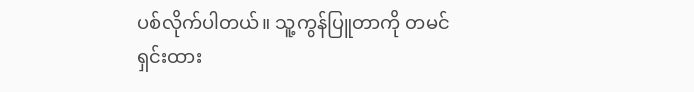ပစ်လိုက်ပါတယ်။ သူ့ကွန်ပြူတာကို တမင်ရှင်းထား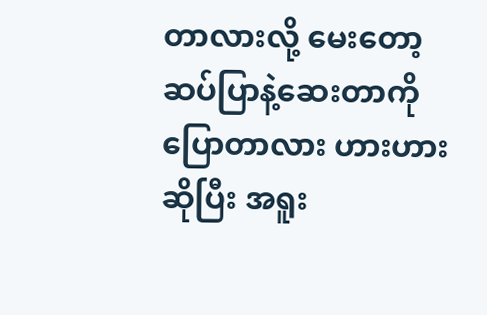တာလားလို့ မေးတော့ ဆပ်ပြာနဲ့ဆေးတာကို ပြောတာလား ဟားဟားဆိုပြီး အရူး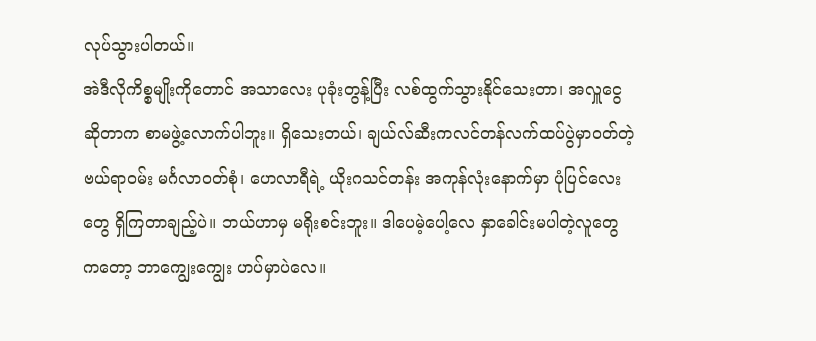လုပ်သွားပါတယ်။
အဲဒီလိုကိစ္စမျိုးကိုတောင် အသာလေး ပုခုံးတွန့်ပြီး လစ်ထွက်သွားနိုင်သေးတာ၊ အလှူငွေဆိုတာက စာမဖွဲ့လောက်ပါဘူး။ ရှိသေးတယ်၊ ချယ်လ်ဆီးကလင်တန်လက်ထပ်ပွဲမှာဝတ်တဲ့ ဗယ်ရာဝမ်း မင်္ဂလာဝတ်စုံ၊ ဟေလာရီရဲ့ ယိုးဂသင်တန်း အကုန်လုံးနောက်မှာ ပုံပြင်လေးတွေ ရှိကြတာချည့်ပဲ။ ဘယ်ဟာမှ မရိုးစင်းဘူး။ ဒါပေမဲ့ပေါ့လေ နှာခေါင်းမပါတဲ့လူတွေကတော့ ဘာကျွေးကျွေး ဟပ်မှာပဲလေ။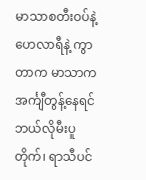မာသာစတီးဝပ်နဲ့ ဟေလာရီနဲ့ ကွာတာက မာသာက အင်္ကျီတွန့်နေရင် ဘယ်လိုမီးပူတိုက်၊ ရာသီပင်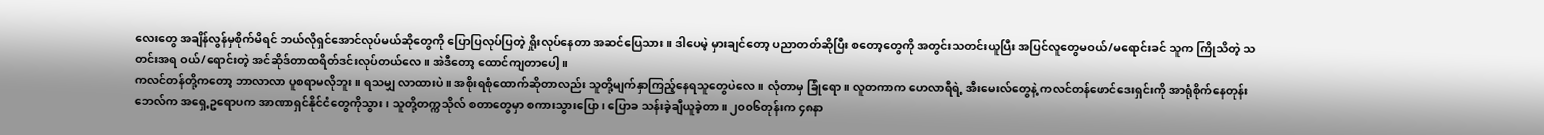လေးတွေ အချိန်လွန်မှစိုက်မိရင် ဘယ်လိုရှင်အောင်လုပ်မယ်ဆိုတွေကို ပြောပြလုပ်ပြတဲ့ ရှိုးလုပ်နေတာ အဆင်ပြေသား။ ဒါပေမဲ့ မှားချင်တော့ ပညာတတ်ဆိုပြီး စတော့တွေကို အတွင်းသတင်းယူပြီး အပြင်လူတွေမဝယ်/မရောင်းခင် သူက ကြိုသိတဲ့ သတင်းအရ ဝယ်/ရောင်းတဲ့ အင်ဆိုဒ်တာထရိတ်ဒင်းလုပ်တယ်လေ။ အဲဒီတော့ ထောင်ကျတာပေါ့။
ကလင်တန်တို့ကတော့ ဘာလာလာ ပူစရာမလိုဘူး။ ရသမျှ လာထားပဲ။ အစိုးရစုံထောက်ဆိုတာလည်း သူတို့မျက်နှာကြည့်နေရသူတွေပဲလေ။ လုံတာမှ ခြုံရော။ လူတကာက ဟေလာရီရဲ့ အီးမေးလ်တွေနဲ့ ကလင်တန်ဖောင်ဒေးရှင်းကို အာရုံစိုက်နေတုန်း ဘေလ်က အရှေ့ဥရောပက အာဏာရှင်နိုင်ငံတွေကိုသွား၊ သူတို့တက္ကသိုလ် စတာတွေမှာ စကားသွားပြော၊ ပြောခ သန်းခဲ့ချီယူခဲ့တာ။ ၂၀၀၆တုန်းက ၄၈နာ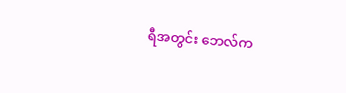ရီအတွင်း ဘေလ်က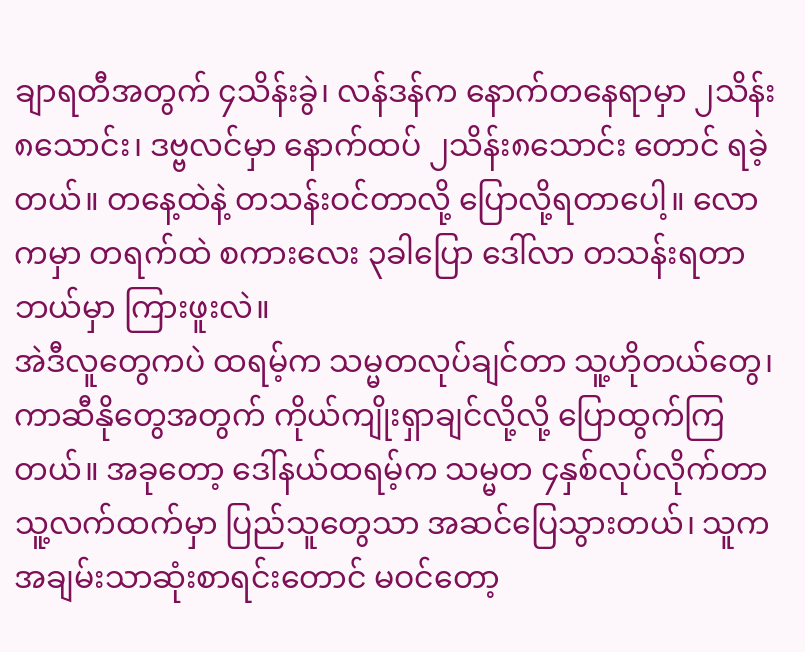ချာရတီအတွက် ၄သိန်းခွဲ၊ လန်ဒန်က နောက်တနေရာမှာ ၂သိန်း၈သောင်း၊ ဒဗ္ဗလင်မှာ နောက်ထပ် ၂သိန်း၈သောင်း တောင် ရခဲ့တယ်။ တနေ့ထဲနဲ့ တသန်းဝင်တာလို့ ပြောလို့ရတာပေါ့။ လောကမှာ တရက်ထဲ စကားလေး ၃ခါပြော ဒေါ်လာ တသန်းရတာ ဘယ်မှာ ကြားဖူးလဲ။
အဲဒီလူတွေကပဲ ထရမ့်က သမ္မတလုပ်ချင်တာ သူ့ဟိုတယ်တွေ၊ ကာဆီနိုတွေအတွက် ကိုယ်ကျိုးရှာချင်လို့လို့ ပြောထွက်ကြတယ်။ အခုတော့ ဒေါ်နယ်ထရမ့်က သမ္မတ ၄နှစ်လုပ်လိုက်တာ သူ့လက်ထက်မှာ ပြည်သူတွေသာ အဆင်ပြေသွားတယ်၊ သူကအချမ်းသာဆုံးစာရင်းတောင် မဝင်တော့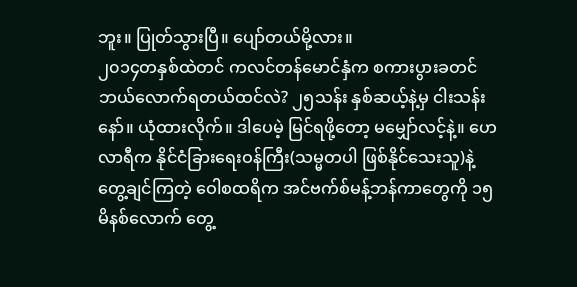ဘူး။ ပြုတ်သွားပြီ။ ပျော်တယ်မို့လား။
၂၀၁၄တနှစ်ထဲတင် ကလင်တန်မောင်နှံက စကားပွားခတင် ဘယ်လောက်ရတယ်ထင်လဲ? ၂၅သန်း နှစ်ဆယ့်နဲ့မှ ငါးသန်းနော်။ ယုံထားလိုက်။ ဒါပေမဲ့ မြင်ရဖို့တော့ မမျှော်လင့်နဲ့။ ဟေလာရီက နိုင်ငံခြားရေးဝန်ကြီး(သမ္မတပါ ဖြစ်နိုင်သေးသူ)နဲ့ တွေ့ချင်ကြတဲ့ ဝေါစထရိက အင်ဗက်စ်မန့်ဘန်ကာတွေကို ၁၅မိနစ်လောက် တွေ့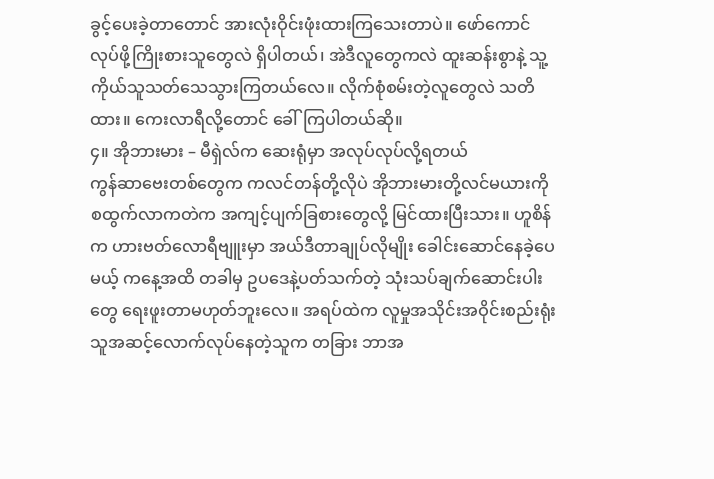ခွင့်ပေးခဲ့တာတောင် အားလုံးဝိုင်းဖုံးထားကြသေးတာပဲ။ ဖော်ကောင်လုပ်ဖို့ကြိုးစားသူတွေလဲ ရှိပါတယ်၊ အဲဒီလူတွေကလဲ ထူးဆန်းစွာနဲ့ သူ့ကိုယ်သူသတ်သေသွားကြတယ်လေ။ လိုက်စုံစမ်းတဲ့လူတွေလဲ သတိထား။ ကေးလာရီလို့တောင် ခေါ်ကြပါတယ်ဆို။
၄။ အိုဘားမား – မီရှဲလ်က ဆေးရုံမှာ အလုပ်လုပ်လို့ရတယ်
ကွန်ဆာဗေးတစ်တွေက ကလင်တန်တို့လိုပဲ အိုဘားမားတို့လင်မယားကို စထွက်လာကတဲက အကျင့်ပျက်ခြစားတွေလို့ မြင်ထားပြီးသား။ ဟူစိန်က ဟားဗတ်လောရီဗျူးမှာ အယ်ဒီတာချုပ်လိုမျိုး ခေါင်းဆောင်နေခဲ့ပေမယ့် ကနေ့အထိ တခါမှ ဥပဒေနဲ့ပတ်သက်တဲ့ သုံးသပ်ချက်ဆောင်းပါးတွေ ရေးဖူးတာမဟုတ်ဘူးလေ။ အရပ်ထဲက လူမှုအသိုင်းအဝိုင်းစည်းရုံးသူအဆင့်လောက်လုပ်နေတဲ့သူက တခြား ဘာအ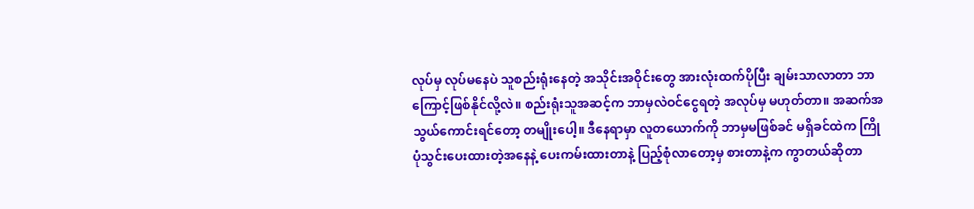လုပ်မှ လုပ်မနေပဲ သူစည်းရုံးနေတဲ့ အသိုင်းအဝိုင်းတွေ အားလုံးထက်ပိုပြီး ချမ်းသာလာတာ ဘာကြောင့်ဖြစ်နိုင်လို့လဲ။ စည်းရုံးသူအဆင့်က ဘာမှလဲဝင်ငွေရတဲ့ အလုပ်မှ မဟုတ်တာ။ အဆက်အသွယ်ကောင်းရင်တော့ တမျိုးပေါ့။ ဒီနေရာမှာ လူတယောက်ကို ဘာမှမဖြစ်ခင် မရှိခင်ထဲက ကြိုပုံသွင်းပေးထားတဲ့အနေနဲ့ ပေးကမ်းထားတာနဲ့ ပြည့်စုံလာတော့မှ စားတာနဲ့က ကွာတယ်ဆိုတာ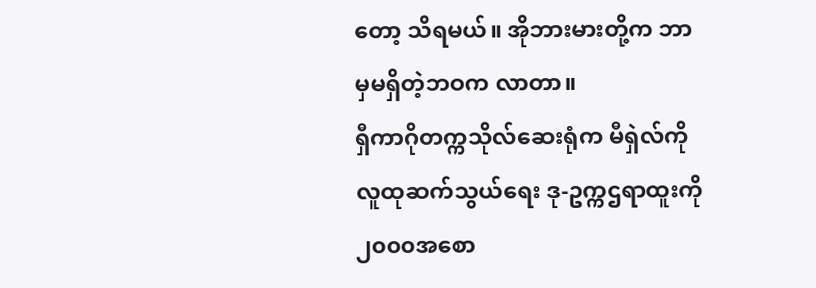တော့ သိရမယ်။ အိုဘားမားတို့က ဘာမှမရှိတဲ့ဘဝက လာတာ။
ရှီကာဂိုတက္ကသိုလ်ဆေးရုံက မီရှဲလ်ကို လူထုဆက်သွယ်ရေး ဒု-ဥက္ကဌရာထူးကို ၂၀၀၀အစော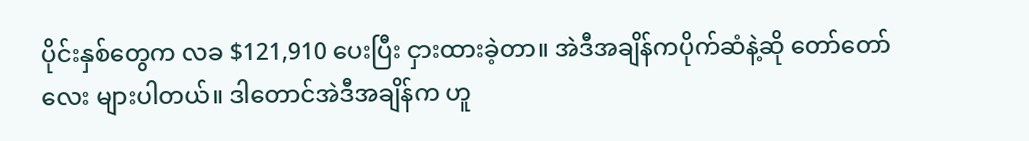ပိုင်းနှစ်တွေက လခ $121,910 ပေးပြီး ငှားထားခဲ့တာ။ အဲဒီအချိန်ကပိုက်ဆံနဲ့ဆို တော်တော်လေး များပါတယ်။ ဒါတောင်အဲဒီအချိန်က ဟူ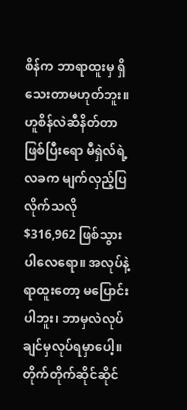စိန်က ဘာရာထူးမှ ရှိသေးတာမဟုတ်ဘူး။ ဟူစိန်လဲဆီနိတ်တာဖြစ်ပြီးရော မီရှဲလ်ရဲ့လခက မျက်လှည့်ပြလိုက်သလို $316,962 ဖြစ်သွားပါလေရော။ အလုပ်နဲ့ ရာထူးတော့ မပြောင်းပါဘူး၊ ဘာမှလဲလုပ်ချင်မှလုပ်ရမှာပေါ့။
တိုက်တိုက်ဆိုင်ဆိုင်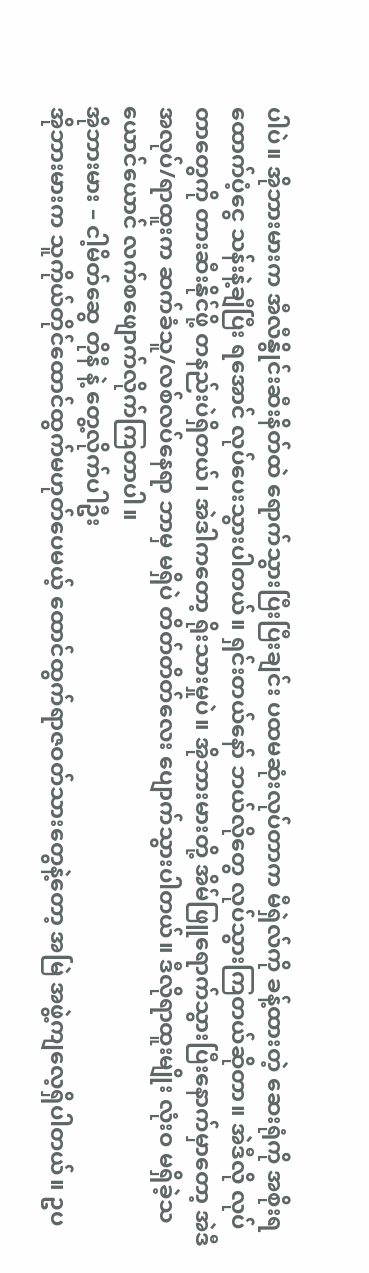ပါပဲ။ အိုဘားမားက အီလီနွိုင်းဆီးနိတ်ထဲ ရောက်သွားပြီးပြီးချင်း ပထမဆုံးလုပ်တာက မီရှဲလ်ကို ခန့်ထားတဲ့ ဆေးရုံကို အစိုးရထောက်ပံ့ငွေ သန်းနဲ့ချီပြီး ရအောင် လုပ်ပေးသွားပါတယ်။ ရှင်းတယ်နော် ဘယ်လိုတွေ လုပ်သွားကြတယ်ဆိုတာ။ အဲဒီလို လုပ်တာတွေကို တားဆီးနိုင်ဖို့ တနည်းပဲရှိတယ်၊ အဲဒါကတော့ ရိုးသားမှုပဲ။ အိုဘားမားတို့ အိမ်ဖြူရောက်သွားပြီးနောက်မှာတော့ အဲဒီအလုပ်/ရာထူးက ဆက်ခံသူ/လစ်လပ်နေရာ ဘာမှ မရှိပဲ တိတ်တိတ်လေး ပျောက်သွားပါတယ်။ ဒီလိုရာထူးမျိုး လုံးဝ မရှိခဲ့သယောင်ယောင် လက်စဖျောက်လိုက်ကြတာပါ။
အိုဘားမား – ငါ့မိတ်ဆွေ တိုနီ နဲ့ တွေ့လိုက်ပါဦး
အိုဘားမားက သူကိုယ်တိုင်ထောင်ထွက်မဟုတ်ပေမယ့် ထောင်ထွက်ရာဇဝတ်သားတွေနဲ့တော့ အမြဲ အဖွဲ့ကျလေ့ရှိပါတယ်။ ဥပ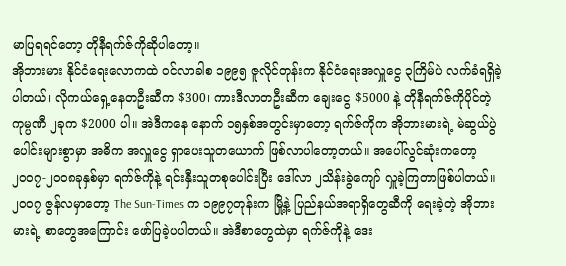မာပြရရင်တော့ တိုနီရက်ဇ်ကိုဆိုပါတော့။
အိုဘားမား နိုင်ငံရေးလောကထဲ ဝင်လာခါစ ၁၉၉၅ ဇူလိုင်တုန်းက နိုင်ငံရေးအလှူငွေ ၃ကြိမ်ပဲ လက်ခံရရှိခဲ့ပါတယ်၊ လိုကယ်ရှေ့နေတဦးဆီက $300၊ ကားဒီလာတဦးဆီက ချေးငွေ $5000 နဲ့ တိုနီရက်ဇ်ကိုပိုင်တဲ့ ကုမ္ပဏီ ၂ခုက $2000 ပါ။ အဲဒီကနေ နောက် ၁၅နှစ်အတွင်းမှာတော့ ရက်ဇ်ကိုက အိုဘားမားရဲ့ မဲဆွယ်ပွဲပေါင်းများစွာမှာ အဓိက အလှူငွေ ရှာပေးသူတယောက် ဖြစ်လာပါတော့တယ်။ အပေါ်လွင်ဆုံးကတော့ ၂၀၀၇-၂၀၀၈ခုနှစ်မှာ ရက်ဇ်ကိုနဲ့ ရင်းနှီးသူတစုပေါင်းပြီး ဒေါ်လာ ၂သိန်းခွဲကျော် လှူခဲ့ကြတာဖြစ်ပါတယ်။
၂၀၀၇ ဇွန်လမှာတော့ The Sun-Times က ၁၉၉၇တုန်းက မြို့နဲ့ ပြည်နယ်အရာရှိတွေဆီကို ရေးခဲ့တဲ့ အိုဘားမားရဲ့ စာတွေအကြောင်း ဖော်ပြခဲ့ပပါတယ်။ အဲဒီစာတွေထဲမှာ ရက်ဇ်ကိုနဲ့ ဒေး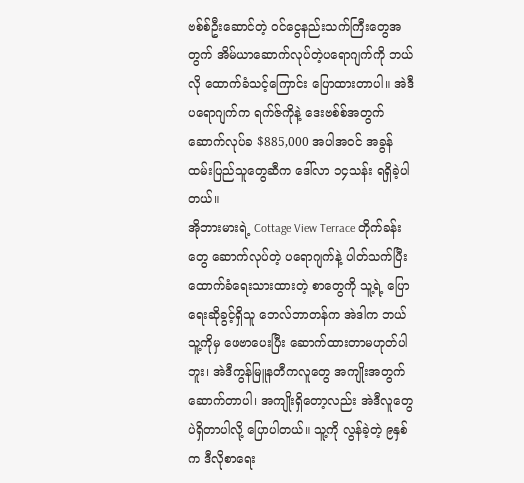ဗစ်စ်ဦးဆောင်တဲ့ ဝင်ငွေနည်းသက်ကြီးတွေအတွက် အိမ်ယာဆောက်လုပ်တဲ့ပရောဂျက်ကို ဘယ်လို ထောက်ခံသင့်ကြောင်း ပြောထားတာပါ။ အဲဒီပရောဂျက်က ရက်ဇ်ကိုနဲ့ ဒေးဗစ်စ်အတွက် ဆောက်လုပ်ခ $885,000 အပါအဝင် အခွန်ထမ်းပြည်သူတွေဆီက ဒေါ်လာ ၁၄သန်း ရရှိခဲ့ပါတယ်။
အိုဘားမားရဲ့ Cottage View Terrace တိုက်ခန်းတွေ ဆောက်လုပ်တဲ့ ပရောဂျက်နဲ့ ပါတ်သက်ပြီး ထောက်ခံရေးသားထားတဲ့ စာတွေကို သူ့ရဲ့ ပြောရေးဆိုခွင့်ရှိသူ ဘေလ်ဘာတန်က အဲဒါက ဘယ်သူ့ကိုမှ ဖေဗာပေးပြီး ဆောက်ထားတာမဟုတ်ပါဘူး၊ အဲဒီကွန်မြူနတီကလူတွေ အကျိုးအတွက် ဆောက်တာပါ၊ အကျိုးရှိတော့လည်း အဲဒီလူတွေပဲရှိတာပါလို့ ပြောပါတယ်။ သူ့ကို လွန်ခဲ့တဲ့ ၉နှစ်က ဒီလိုစာရေး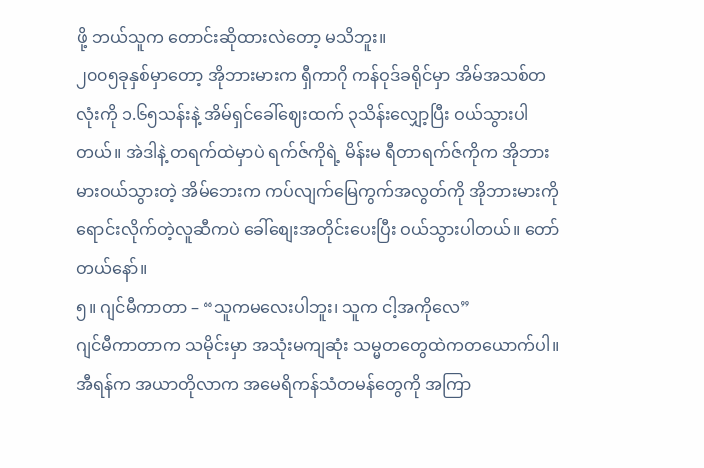ဖို့ ဘယ်သူက တောင်းဆိုထားလဲတော့ မသိဘူး။
၂၀၀၅ခုနှစ်မှာတော့ အိုဘားမားက ရှီကာဂို ကန်ဝုဒ်ခရိုင်မှာ အိမ်အသစ်တလုံးကို ၁.၆၅သန်းနဲ့ အိမ်ရှင်ခေါ်ဈေးထက် ၃သိန်းလျှော့ပြီး ဝယ်သွားပါတယ်။ အဲဒါနဲ့ တရက်ထဲမှာပဲ ရက်ဇ်ကိုရဲ့ မိန်းမ ရီတာရက်ဇ်ကိုက အိုဘားမားဝယ်သွားတဲ့ အိမ်ဘေးက ကပ်လျက်မြေကွက်အလွတ်ကို အိုဘားမားကို ရောင်းလိုက်တဲ့လူဆီကပဲ ခေါ်စျေးအတိုင်းပေးပြီး ဝယ်သွားပါတယ်။ တော်တယ်နော်။
၅။ ဂျင်မီကာတာ – “သူကမလေးပါဘူး၊ သူက ငါ့အကိုလေ”
ဂျင်မီကာတာက သမိုင်းမှာ အသုံးမကျဆုံး သမ္မတတွေထဲကတယောက်ပါ။ အီရန်က အယာတိုလာက အမေရိကန်သံတမန်တွေကို အကြာ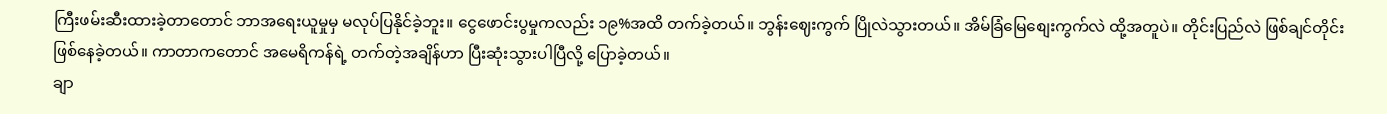ကြီးဖမ်းဆီးထားခဲ့တာတောင် ဘာအရေးယူမှုမှ မလုပ်ပြနိုင်ခဲ့ဘူး။ ငွေဖောင်းပွမှုကလည်း ၁၉%အထိ တက်ခဲ့တယ်။ ဘွန်းဈေးကွက် ပြိုလဲသွားတယ်။ အိမ်ခြံမြေစျေးကွက်လဲ ထို့အတူပဲ။ တိုင်းပြည်လဲ ဖြစ်ချင်တိုင်း ဖြစ်နေခဲ့တယ်။ ကာတာကတောင် အမေရိကန်ရဲ့ တက်တဲ့အချိန်ဟာ ပြီးဆုံးသွားပါပြီလို့ ပြောခဲ့တယ်။
ချာ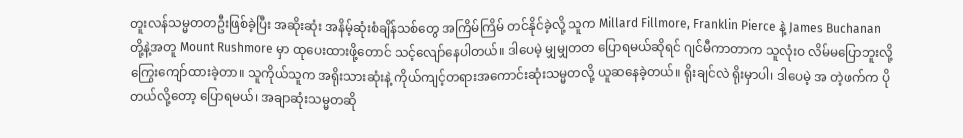တူးလန်သမ္မတတဦးဖြစ်ခဲ့ပြီး အဆိုးဆုံး အနိမ့်ဆုံးစံချိန်သစ်တွေ အကြိမ်ကြိမ် တင်နိုင်ခဲ့လို့ သူက Millard Fillmore, Franklin Pierce နဲ့ James Buchanan တို့နဲ့အတူ Mount Rushmore မှာ ထုပေးထားဖို့တောင် သင့်လျော်နေပါတယ်။ ဒါပေမဲ့ မျှမျှတတ ပြောရမယ်ဆိုရင် ဂျင်မီကာတာက သူလုံးဝ လိမ်မပြောဘူးလို့ ကြွေးကျော်ထားခဲ့တာ။ သူကိုယ်သူက အရိုးသားဆုံးနဲ့ ကိုယ်ကျင့်တရားအကောင်းဆုံးသမ္မတလို့ ယူဆနေခဲ့တယ်။ ရိုးချင်လဲ ရိုးမှာပါ၊ ဒါပေမဲ့ အ တဲ့ဖက်က ပိုတယ်လို့တော့ ပြောရမယ်၊ အချာဆုံးသမ္မတဆို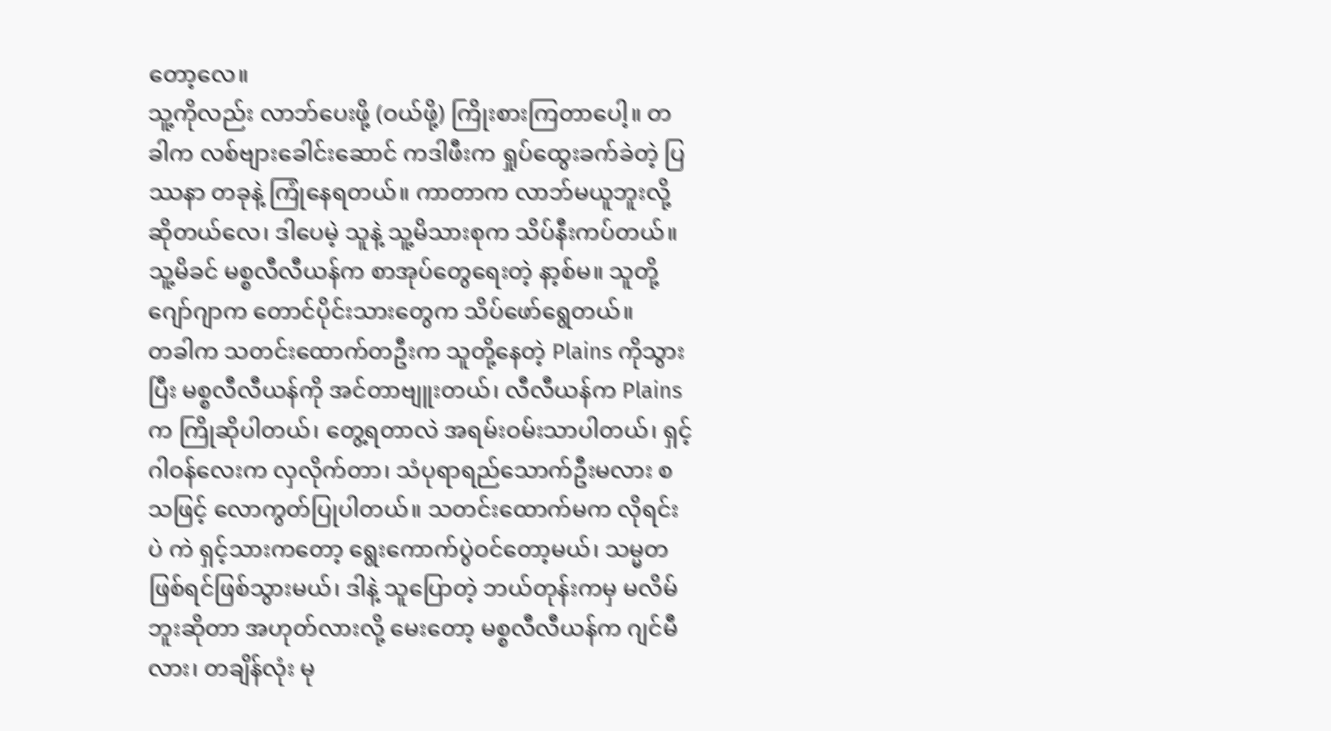တော့လေ။
သူ့ကိုလည်း လာဘ်ပေးဖို့ (ဝယ်ဖို့) ကြိုးစားကြတာပေါ့။ တခါက လစ်ဗျားခေါင်းဆောင် ကဒါဖီးက ရှုပ်ထွေးခက်ခဲတဲ့ ပြဿနာ တခုနဲ့ ကြုံနေရတယ်။ ကာတာက လာဘ်မယူဘူးလို့ ဆိုတယ်လေ၊ ဒါပေမဲ့ သူနဲ့ သူ့မိသားစုက သိပ်နီးကပ်တယ်။ သူ့မိခင် မစ္စလီလီယန်က စာအုပ်တွေရေးတဲ့ နာ့စ်မ။ သူတို့ဂျော်ဂျာက တောင်ပိုင်းသားတွေက သိပ်ဖော်ရွေတယ်။
တခါက သတင်းထောက်တဦးက သူတို့နေတဲ့ Plains ကိုသွားပြီး မစ္စလီလီယန်ကို အင်တာဗျူးတယ်၊ လီလီယန်က Plains က ကြိုဆိုပါတယ်၊ တွေ့ရတာလဲ အရမ်းဝမ်းသာပါတယ်၊ ရှင့်ဂါဝန်လေးက လှလိုက်တာ၊ သံပုရာရည်သောက်ဦးမလား စသဖြင့် လောကွတ်ပြုပါတယ်။ သတင်းထောက်မက လိုရင်းပဲ ကဲ ရှင့်သားကတော့ ရွေးကောက်ပွဲဝင်တော့မယ်၊ သမ္မတဖြစ်ရင်ဖြစ်သွားမယ်၊ ဒါနဲ့ သူပြောတဲ့ ဘယ်တုန်းကမှ မလိမ်ဘူးဆိုတာ အဟုတ်လားလို့ မေးတော့ မစ္စလီလီယန်က ဂျင်မီလား၊ တချိန်လုံး မု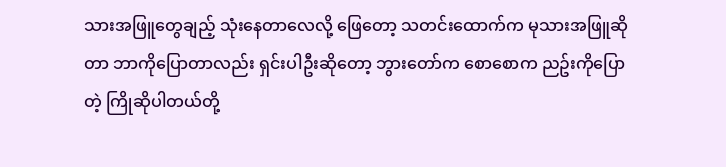သားအဖြူတွေချည့် သုံးနေတာလေလို့ ဖြေတော့ သတင်းထောက်က မုသားအဖြူဆိုတာ ဘာကိုပြောတာလည်း ရှင်းပါဦးဆိုတော့ ဘွားတော်က စောစောက ညဥ်းကိုပြောတဲ့ ကြိုဆိုပါတယ်တို့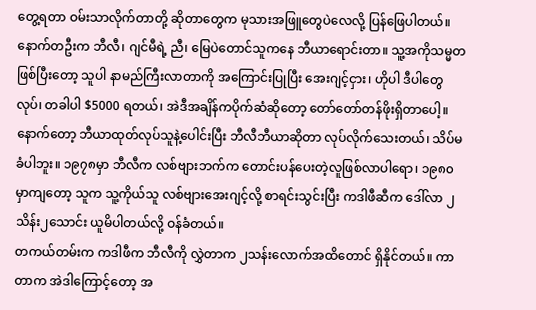တွေ့ရတာ ဝမ်းသာလိုက်တာတို့ ဆိုတာတွေက မုသားအဖြူတွေပဲလေလို့ ပြန်ဖြေပါတယ်။
နောက်တဦးက ဘီလီ၊ ဂျင်မီရဲ့ ညီ၊ မြေပဲတောင်သူကနေ ဘီယာရောင်းတာ။ သူ့အကိုသမ္မတဖြစ်ပြီးတော့ သူပါ နာမည်ကြီးလာတာကို အကြောင်းပြုပြီး အေးဂျင့်ငှား၊ ဟိုပါ ဒီပါတွေလုပ်၊ တခါပါ $5000 ရတယ်၊ အဲဒီအချိန်ကပိုက်ဆံဆိုတော့ တော်တော်တန်ဖိုးရှိတာပေါ့။ နောက်တော့ ဘီယာထုတ်လုပ်သူနဲ့ပေါင်းပြီး ဘီလီဘီယာဆိုတာ လုပ်လိုက်သေးတယ်၊ သိပ်မခံပါဘူး။ ၁၉၇၈မှာ ဘီလီက လစ်ဗျားဘက်က တောင်းပန်ပေးတဲ့လူဖြစ်လာပါရော၊ ၁၉၈၀မှာကျတော့ သူက သူ့ကိုယ်သူ လစ်ဗျားအေးဂျင့်လို့ စာရင်းသွင်းပြီး ကဒါဖီဆီက ဒေါ်လာ ၂သိန်း၂သောင်း ယူမိပါတယ်လို့ ဝန်ခံတယ်။
တကယ်တမ်းက ကဒါဖီက ဘီလီကို လွှဲတာက ၂သန်းလောက်အထိတောင် ရှိနိုင်တယ်။ ကာတာက အဲဒါကြောင့်တော့ အ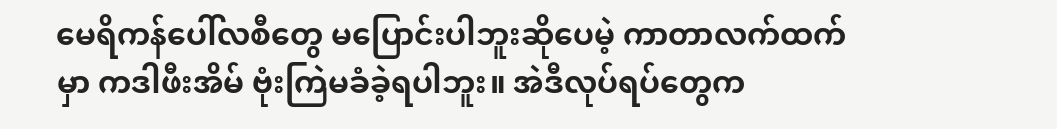မေရိကန်ပေါ်လစီတွေ မပြောင်းပါဘူးဆိုပေမဲ့ ကာတာလက်ထက်မှာ ကဒါဖီးအိမ် ဗုံးကြဲမခံခဲ့ရပါဘူး။ အဲဒီလုပ်ရပ်တွေက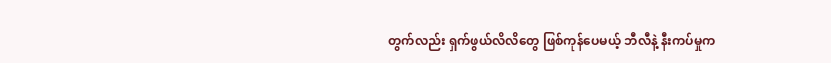တွက်လည်း ရှက်ဖွယ်လိလိတွေ ဖြစ်ကုန်ပေမယ့် ဘီလီနဲ့ နီးကပ်မှုက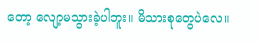တော့ လျော့မသွားခဲ့ပါဘူး။ မိသားစုတွေပဲလေ။